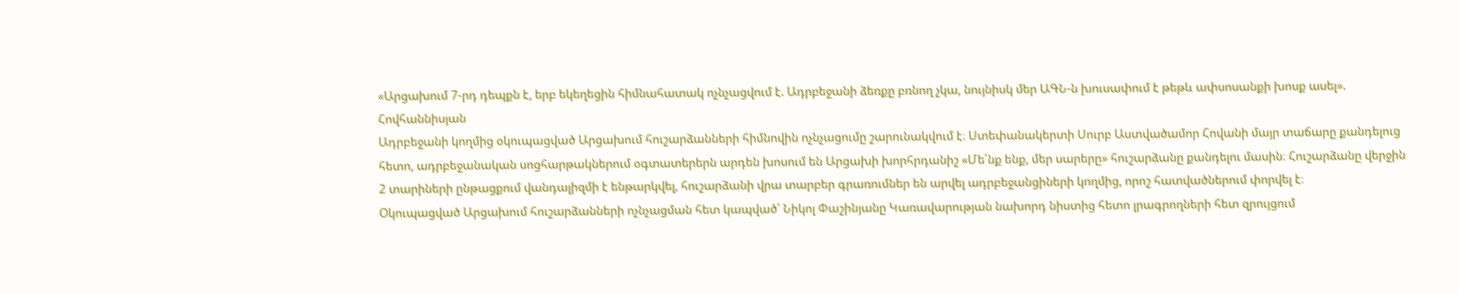«Արցախում 7-րդ դեպքն է, երբ եկեղեցին հիմնահատակ ոչնչացվում է. Ադրբեջանի ձեռքը բռնող չկա, նույնիսկ մեր ԱԳՆ-ն խուսափում է թեթև ափսոսանքի խոսք ասել». Հովհաննիսյան
Ադրբեջանի կողմից օկուպացված Արցախում հուշարձանների հիմնովին ոչնչացումը շարունակվում է։ Ստեփանակերտի Սուրբ Աստվածամոր Հովանի մայր տաճարը քանդելուց հետո, ադրբեջանական սոցհարթակներում օգտատերերն արդեն խոսում են Արցախի խորհրդանիշ «Մե՛նք ենք, մեր սարերը» հուշարձանը քանդելու մասին։ Հուշարձանը վերջին 2 տարիների ընթացքում վանդալիզմի է ենթարկվել, հուշարձանի վրա տարբեր գրառումներ են արվել ադրբեջանցիների կողմից, որոշ հատվածներում փորվել է։
Օկուպացված Արցախում հուշարձանների ոչնչացման հետ կապված՝ Նիկոլ Փաշինյանը Կառավարության նախորդ նիստից հետո լրագրողների հետ զրույցում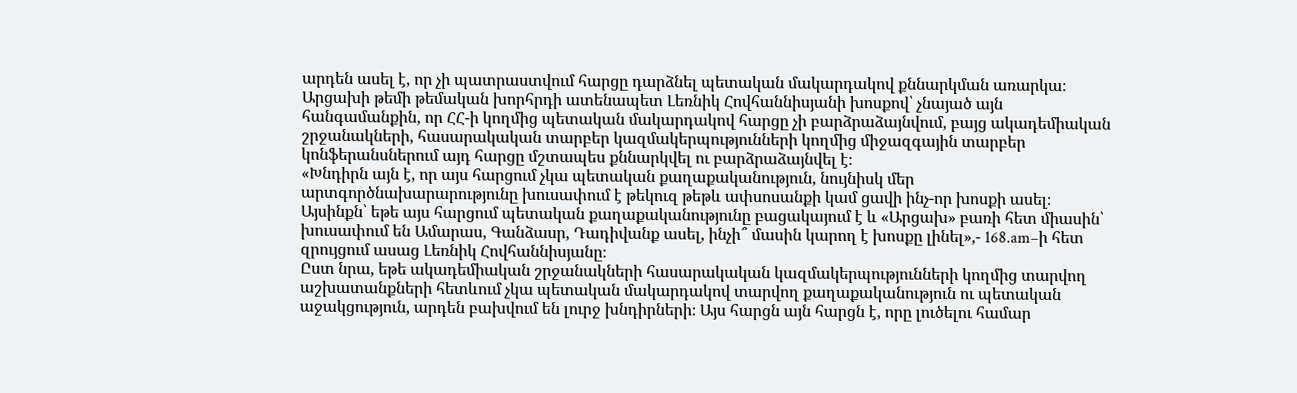արդեն ասել է, որ չի պատրաստվում հարցը դարձնել պետական մակարդակով քննարկման առարկա։
Արցախի թեմի թեմական խորհրդի ատենապետ Լեռնիկ Հովհաննիսյանի խոսքով՝ չնայած այն հանգամանքին, որ ՀՀ-ի կողմից պետական մակարդակով հարցը չի բարձրաձայնվում, բայց ակադեմիական շրջանակների, հասարակական տարբեր կազմակերպությունների կողմից միջազգային տարբեր կոնֆերանսներում այդ հարցը մշտապես քննարկվել ու բարձրաձայնվել է։
«Խնդիրն այն է, որ այս հարցում չկա պետական քաղաքականություն, նույնիսկ մեր արտգործնախարարությունը խուսափում է թեկուզ թեթև ափսոսանքի կամ ցավի ինչ-որ խոսքի ասել։ Այսինքն՝ եթե այս հարցում պետական քաղաքականությունը բացակայում է և «Արցախ» բառի հետ միասին՝ խուսափում են Ամարաս, Գանձասր, Դադիվանք ասել, ինչի՞ մասին կարող է խոսքը լինել»,- 168.am–ի հետ զրույցում ասաց Լեռնիկ Հովհաննիսյանը։
Ըստ նրա, եթե ակադեմիական շրջանակների հասարակական կազմակերպությունների կողմից տարվող աշխատանքների հետևում չկա պետական մակարդակով տարվող քաղաքականություն ու պետական աջակցություն, արդեն բախվում են լուրջ խնդիրների։ Այս հարցն այն հարցն է, որը լուծելու համար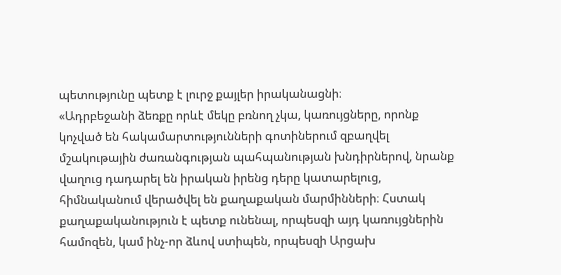պետությունը պետք է լուրջ քայլեր իրականացնի։
«Ադրբեջանի ձեռքը որևէ մեկը բռնող չկա, կառույցները, որոնք կոչված են հակամարտությունների գոտիներում զբաղվել մշակութային ժառանգության պահպանության խնդիրներով, նրանք վաղուց դադարել են իրական իրենց դերը կատարելուց, հիմնականում վերածվել են քաղաքական մարմինների։ Հստակ քաղաքականություն է պետք ունենալ, որպեսզի այդ կառույցներին համոզեն, կամ ինչ-որ ձևով ստիպեն, որպեսզի Արցախ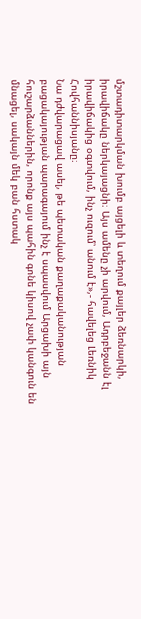մշտադիտարկման խումբ այցելի և տեղում քայլեր ձեռնարկի, իրավիճակը ներկայացնի։ Այս ամենը չի արվում, Ադրբեջանն էլ իրավիճակից օգտվում, ինչ ուզում՝ անում է»,- հավելեց Լեռնիկ Հովհաննիսյանը։
Նա դժվարացավ ասել, թե պետական քաղաքականության բացակայության պարագայում ինչ է սպասվում Արցախի այն հուշարձաններին, որոնք այս պահին գոնե կիսով չափ կանգուն են մնացել, սակայն մեկ բան հստակ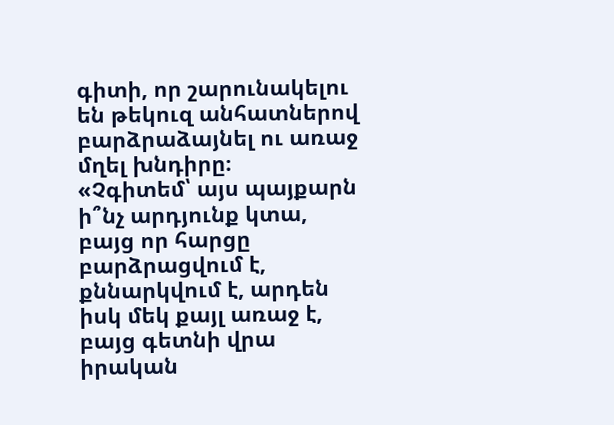գիտի, որ շարունակելու են թեկուզ անհատներով բարձրաձայնել ու առաջ մղել խնդիրը։
«Չգիտեմ՝ այս պայքարն ի՞նչ արդյունք կտա, բայց որ հարցը բարձրացվում է, քննարկվում է, արդեն իսկ մեկ քայլ առաջ է, բայց գետնի վրա իրական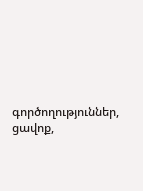գործողություններ, ցավոք,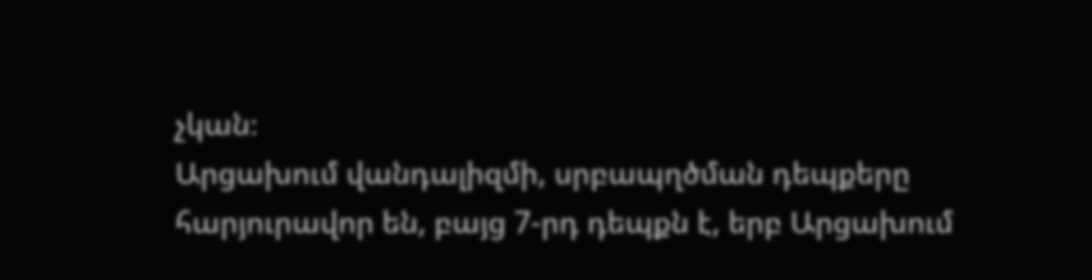չկան։
Արցախում վանդալիզմի, սրբապղծման դեպքերը հարյուրավոր են, բայց 7-րդ դեպքն է, երբ Արցախում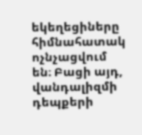եկեղեցիները հիմնահատակ ոչնչացվում են։ Բացի այդ, վանդալիզմի դեպքերի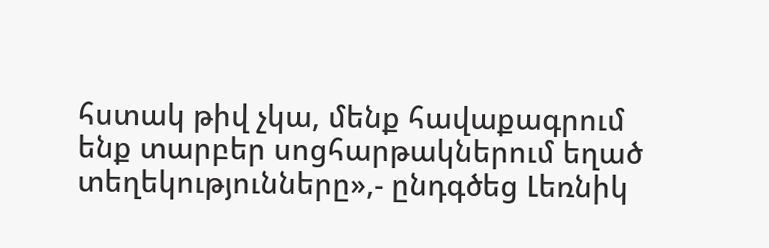հստակ թիվ չկա, մենք հավաքագրում ենք տարբեր սոցհարթակներում եղած տեղեկությունները»,- ընդգծեց Լեռնիկ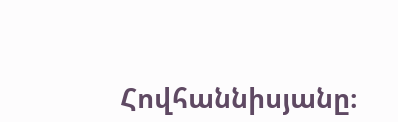Հովհաննիսյանը։